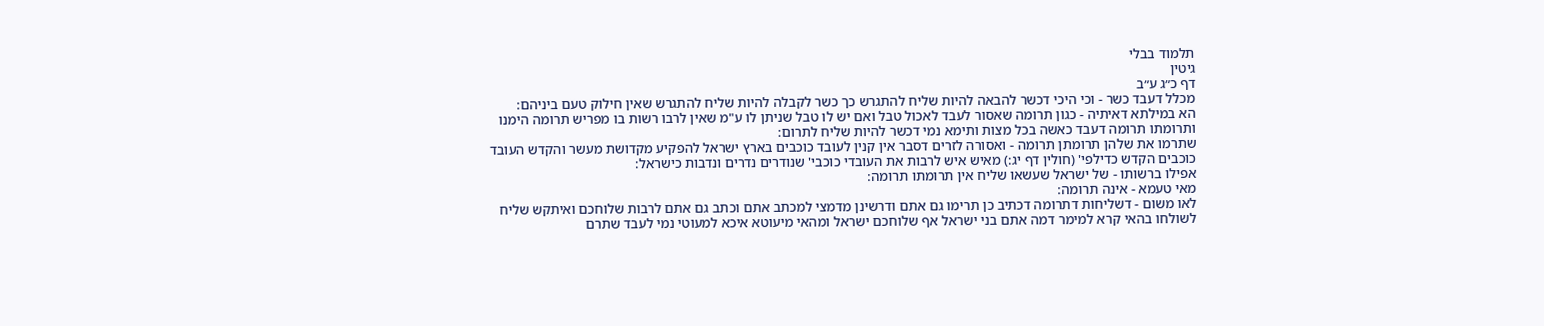תלמוד בבלי
גיטין
דף כ״ג ע״ב
מכלל דעבד כשר - וכי היכי דכשר להבאה להיות שליח להתגרש כך כשר לקבלה להיות שליח להתגרש שאין חילוק טעם ביניהם:
הא במילתא דאיתיה - כגון תרומה שאסור לעבד לאכול טבל ואם יש לו טבל שניתן לו ע"מ שאין לרבו רשות בו מפריש תרומה הימנו ותרומתו תרומה דעבד כאשה בכל מצות ותימא נמי דכשר להיות שליח לתרום:
שתרמו את שלהן תרומתן תרומה - ואסורה לזרים דסבר אין קנין לעובד כוכבים בארץ ישראל להפקיע מקדושת מעשר והקדש העובד כוכבים הקדש כדילפי' (חולין דף יג:) מאיש איש לרבות את העובדי כוכבי' שנודרים נדרים ונדבות כישראל:
אפילו ברשותו - של ישראל שעשאו שליח אין תרומתו תרומה:
מאי טעמא - אינה תרומה:
לאו משום - דשליחות דתרומה דכתיב כן תרימו גם אתם ודרשינן מדמצי למכתב אתם וכתב גם אתם לרבות שלוחכם ואיתקש שליח לשולחו בהאי קרא למימר דמה אתם בני ישראל אף שלוחכם ישראל ומהאי מיעוטא איכא למעוטי נמי לעבד שתרם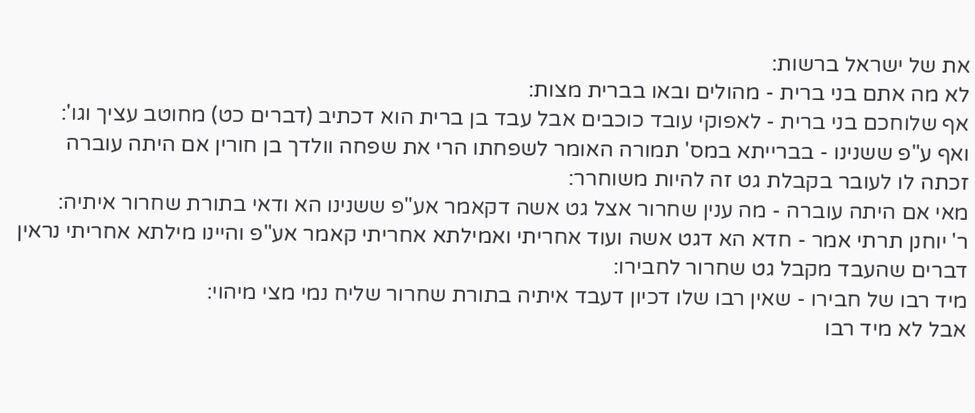את של ישראל ברשות:
לא מה אתם בני ברית - מהולים ובאו בברית מצות:
אף שלוחכם בני ברית - לאפוקי עובד כוכבים אבל עבד בן ברית הוא דכתיב (דברים כט) מחוטב עציך וגו':
ואף ע"פ ששנינו - בברייתא במס' תמורה האומר לשפחתו הרי את שפחה וולדך בן חורין אם היתה עוברה זכתה לו לעובר בקבלת גט זה להיות משוחרר:
מאי אם היתה עוברה - מה ענין שחרור אצל גט אשה דקאמר אע"פ ששנינו הא ודאי בתורת שחרור איתיה:
ר' יוחנן תרתי אמר - חדא הא דגט אשה ועוד אחריתי ואמילתא אחריתי קאמר אע"פ והיינו מילתא אחריתי נראין דברים שהעבד מקבל גט שחרור לחבירו:
מיד רבו של חבירו - שאין רבו שלו דכיון דעבד איתיה בתורת שחרור שליח נמי מצי מיהוי:
אבל לא מיד רבו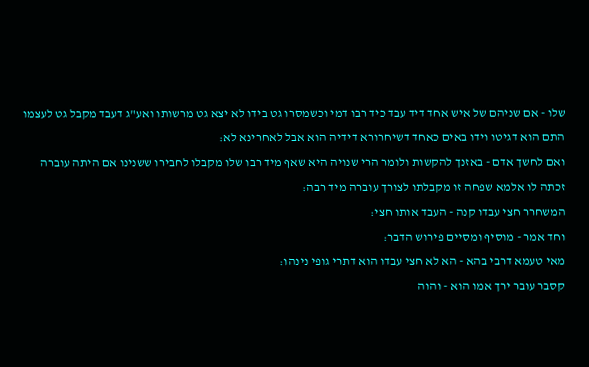שלו - אם שניהם של איש אחד דיד עבד כיד רבו דמי וכשמסרו גט בידו לא יצא גט מרשותו ואע"ג דעבד מקבל גט לעצמו התם הוא דגיטו וידו באים כאחד דשיחרורא דידיה הוא אבל לאחרינא לא:
ואם לחשך אדם - באזנך להקשות ולומר הרי שנויה היא שאף מיד רבו שלו מקבלו לחבירו ששנינו אם היתה עוברה זכתה לו אלמא שפחה זו מקבלתו לצורך עוברה מיד רבה:
המשחרר חצי עבדו קנה - העבד אותו חצי:
וחד אמר - מוסיף ומסיים פירוש הדבר:
מאי טעמא דרבי בהא - הא לא חצי עבדו הוא דתרי גופי נינהו:
קסבר עובר ירך אמו הוא - והוה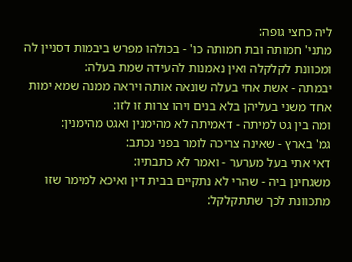ליה כחצי גופה:
מתני' חמותה ובת חמותה כו' - בכולהו מפרש ביבמות דסניין לה ומכוונת לקלקלה ואין נאמנות להעידה שמת בעלה:
יבמתה - אשת אחי בעלה שונאה אותה ויראה ממנה שמא ימות אחד משני בעליהן בלא בנים ויהו צרות זו לזו:
ומה בין גט למיתה - דאמיתה לא מהימנין ואגט מהימנין:
גמ' בארץ - שאינה צריכה לומר בפני נכתב:
דאי אתי בעל מערער - ואמר לא כתבתיו:
משגחינן ביה - שהרי לא נתקיים בבית דין ואיכא למימר שזו מתכוונת לכך שתתקלקל: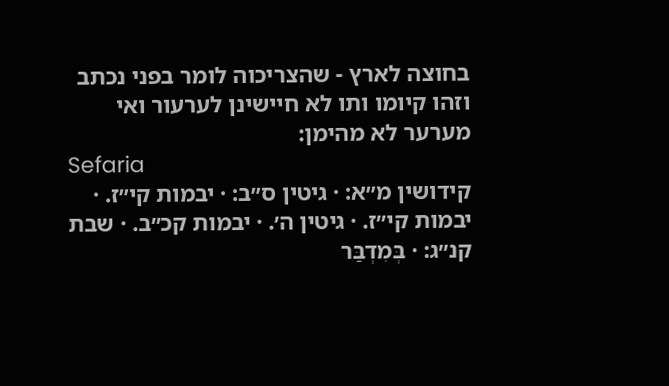בחוצה לארץ - שהצריכוה לומר בפני נכתב וזהו קיומו ותו לא חיישינן לערעור ואי מערער לא מהימן:
Sefaria
קידושין מ״א: · גיטין ס״ב: · יבמות קי״ז. · יבמות קי״ז. · גיטין ה׳. · יבמות קכ״ב. · שבת קנ״ג: · בְּמִדְבַּר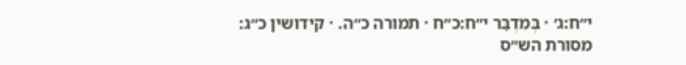י״ח:ג׳ · בְּמִדְבַּר י״ח:כ״ח · תמורה כ״ה. · קידושין כ״ג:
מסורת הש״ס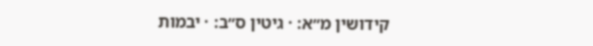קידושין מ״א: · גיטין ס״ב: · יבמות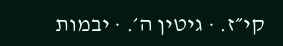קי״ז. · גיטין ה׳. · יבמות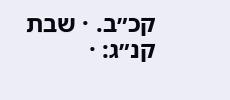קכ״ב. · שבת קנ״ג: ·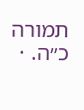תמורה כ״ה. ·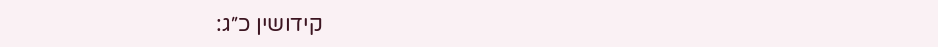קידושין כ״ג: